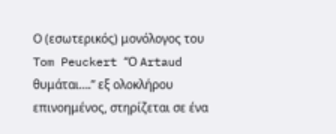Ο (εσωτερικός) μονόλογος του Tom Peuckert “Ο Artaud θυμάται….” εξ ολοκλήρου επινοημένος, στηρίζεται σε ένα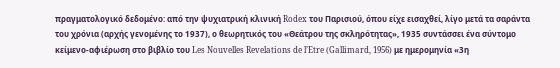πραγματολογικό δεδομένο: από την ψυχιατρική κλινική Rodex του Παρισιού, όπου είχε εισαχθεί, λίγο μετά τα σαράντα του χρόνια (αρχής γενομένης το 1937), ο θεωρητικός του «Θεάτρου της σκληρότητας», 1935 συντάσσει ένα σύντομο κείμενο-αφιέρωση στο βιβλίο του Les Nouvelles Revelations de l’Etre (Gallimard, 1956) με ημερομηνία «3η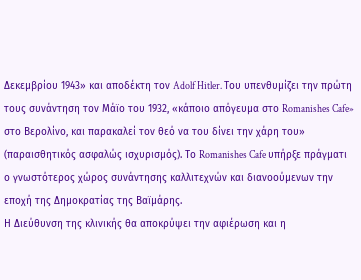Δεκεμβρίου 1943» και αποδέκτη τον Adolf Hitler. Του υπενθυμίζει την πρώτη τους συνάντηση τον Μάϊο του 1932, «κάποιο απόγευμα στο Romanishes Cafe» στο Βερολίνο, και παρακαλεί τον θεό να του δίνει την χάρη του» (παραισθητικός ασφαλώς ισχυρισμός). Το Romanishes Cafe υπήρξε πράγματι ο γνωστότερος χώρος συνάντησης καλλιτεχνών και διανοούμενων την εποχή της Δημοκρατίας της Βαϊμάρης.
Η Διεύθυνση της κλινικής θα αποκρύψει την αφιέρωση και η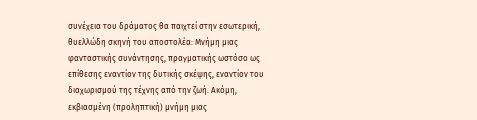συνέχεια του δράματος θα παιχτεί στην εσωτερική, θυελλώδη σκηνή του αποστολέα: Μνήμη μιας φανταστικής συνάντησης, πραγματικής ωστόσο ως επίθεσης εναντίον της δυτικής σκέψης, εναντίον του διαχωρισμού της τέχνης από την ζωή. Ακόμη, εκβιασμένη (προληπτική) μνήμη μιας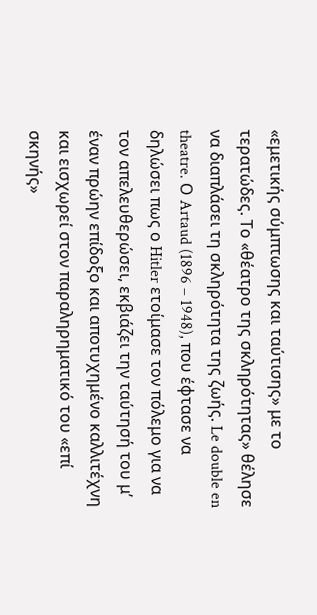«εμετικής σύμπτωσης και ταύτισης» με το τερατώδες. Το «θέατρο της σκληρότητας» θέλησε να διαπλάσει τη σκληρότητα της ζωής. Le double en theatre. Ο Artaud (1896 – 1948), που έφτασε να δηλώσει πως ο Hitler ετοίμασε τον πόλεμο για να τον απελευθερώσει, εκβιάζει την ταύτησή του μ’ έναν πρώην επίδοξο και αποτυχημένο καλλιτέχνη και εισχωρεί στον παραληρηματικό του «επί σκηνής»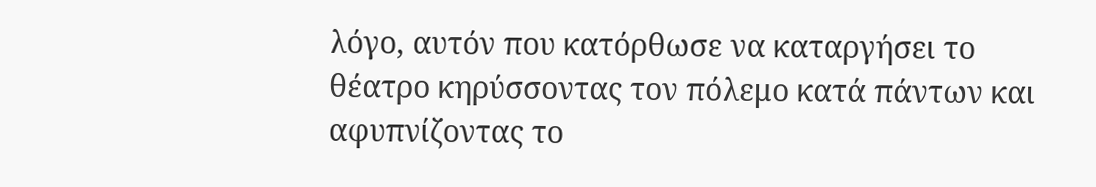λόγο, αυτόν που κατόρθωσε να καταργήσει το θέατρο κηρύσσοντας τον πόλεμο κατά πάντων και αφυπνίζοντας το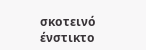σκοτεινό ένστικτο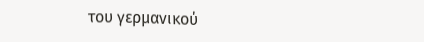του γερμανικού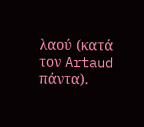λαού (κατά τον Artaud πάντα).